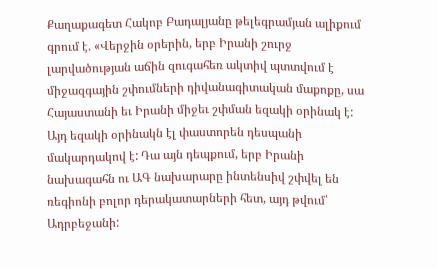Քաղաքագետ Հակոբ Բադալյանը թելեգրամյան ալիքում գրում է. «Վերջին օրերին, երբ Իրանի շուրջ լարվածության աճին զուգահեռ ակտիվ պտտվում է միջազգային շփումների դիվանագիտական մաքոքը, սա Հայաստանի եւ Իրանի միջեւ շփման եզակի օրինակ է: Այդ եզակի օրինակն էլ փաստորեն դեսպանի մակարդակով է: Դա այն դեպքում, երբ Իրանի նախագահն ու ԱԳ նախարարը ինտենսիվ շփվել են ռեգիոնի բոլոր դերակատարների հետ, այդ թվում՝ Ադրբեջանի: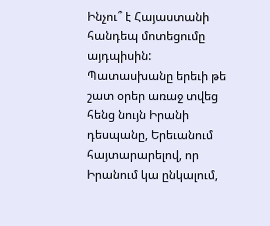Ինչու՞ է Հայաստանի հանդեպ մոտեցումը այդպիսին: Պատասխանը երեւի թե շատ օրեր առաջ տվեց հենց նույն Իրանի դեսպանը, Երեւանում հայտարարելով, որ Իրանում կա ընկալում,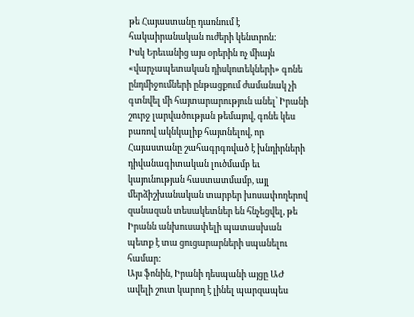թե Հայաստանը դառնում է հակաիրանական ուժերի կենտրոն:
Իսկ Երեւանից այս օրերին ոչ միայն «վարչապետական դիսկոտեկների» գոնե ընդմիջումների ընթացքում ժամանակ չի գտնվել մի հայտարարություն անել՝ Իրանի շուրջ լարվածության թեմայով, գոնե կես բառով ակնկալիք հայտնելով, որ Հայաստանը շահագրգռված է խնդիրների դիվանագիտական լուծմամբ եւ կայունության հաստատմամբ, այլ մերձիշխանական տարբեր խոսափողերով զանազան տեսակետներ են հնչեցվել, թե Իրանն անխուսափելի պատասխան պետք է տա ցուցարարների սպանելու համար:
Այս ֆոնին, Իրանի դեսպանի այցը ԱԺ ավելի շուտ կարող է լինել պարզապես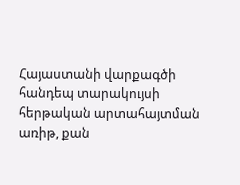Հայաստանի վարքագծի հանդեպ տարակույսի հերթական արտահայտման առիթ, քան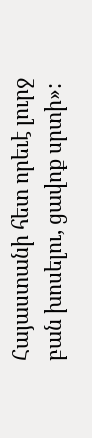Հայաստանի հետ որեւէ լուրջ բան խոսելու, ցավոք սրտի»: